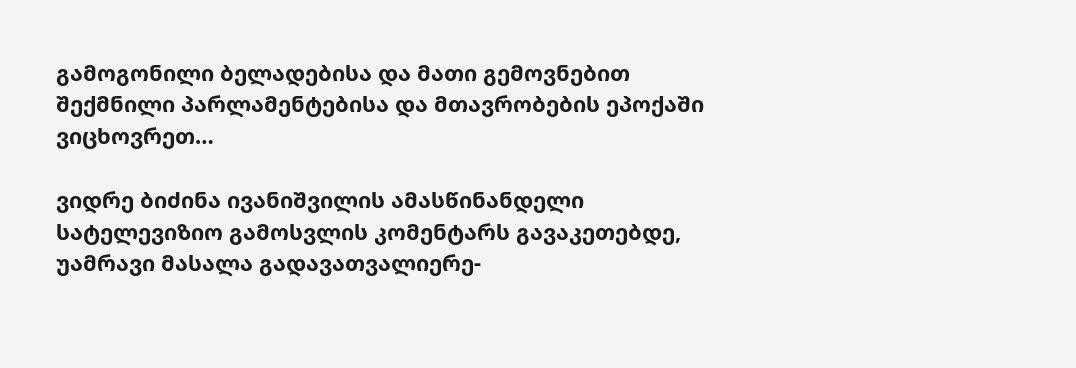გამოგონილი ბელადებისა და მათი გემოვნებით შექმნილი პარლამენტებისა და მთავრობების ეპოქაში ვიცხოვრეთ…

ვიდრე ბიძინა ივანიშვილის ამასწინანდელი სატელევიზიო გამოსვლის კომენტარს გავაკეთებდე, უამრავი მასალა გადავათვალიერე-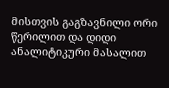მისთვის გაგზავნილი ორი წერილით და დიდი ანალიტიკური მასალით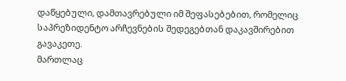დაწყებული, დამთავრებული იმ შეფასებებით, რომელიც საპრეზიდენტო არჩევნების შედეგებთან დაკავშირებით გავაკეთე.
მართლაც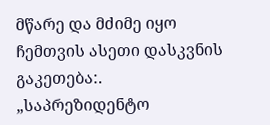მწარე და მძიმე იყო ჩემთვის ასეთი დასკვნის გაკეთება:. „საპრეზიდენტო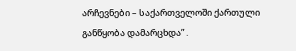არჩევნები – საქართველოში ქართული განწყობა დამარცხდა” .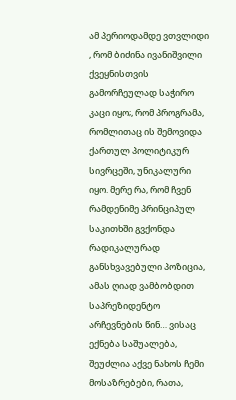ამ პერიოდამდე ვთვლიდი , რომ ბიძინა ივანიშვილი ქვეყნისთვის გამორჩეულად საჭირო კაცი იყო;, რომ პროგრამა, რომლითაც ის შემოვიდა ქართულ პოლიტიკურ სივრცეში, უნიკალური იყო. მერე რა, რომ ჩვენ რამდენიმე პრინციპულ საკითხში გვქონდა რადიკალურად განსხვავებული პოზიცია, ამას ღიად ვამბობდით საპრეზიდენტო არჩევნების წინ… ვისაც ექნება საშუალება, შეუძლია აქვე ნახოს ჩემი მოსაზრებები, რათა,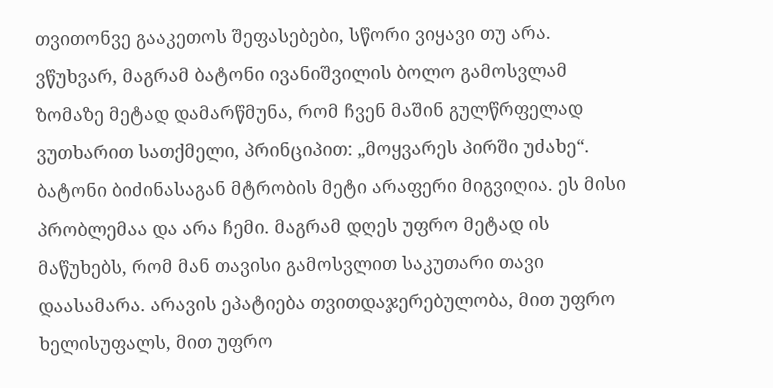თვითონვე გააკეთოს შეფასებები, სწორი ვიყავი თუ არა.
ვწუხვარ, მაგრამ ბატონი ივანიშვილის ბოლო გამოსვლამ ზომაზე მეტად დამარწმუნა, რომ ჩვენ მაშინ გულწრფელად ვუთხარით სათქმელი, პრინციპით: „მოყვარეს პირში უძახე“. ბატონი ბიძინასაგან მტრობის მეტი არაფერი მიგვიღია. ეს მისი პრობლემაა და არა ჩემი. მაგრამ დღეს უფრო მეტად ის მაწუხებს, რომ მან თავისი გამოსვლით საკუთარი თავი დაასამარა. არავის ეპატიება თვითდაჯერებულობა, მით უფრო ხელისუფალს, მით უფრო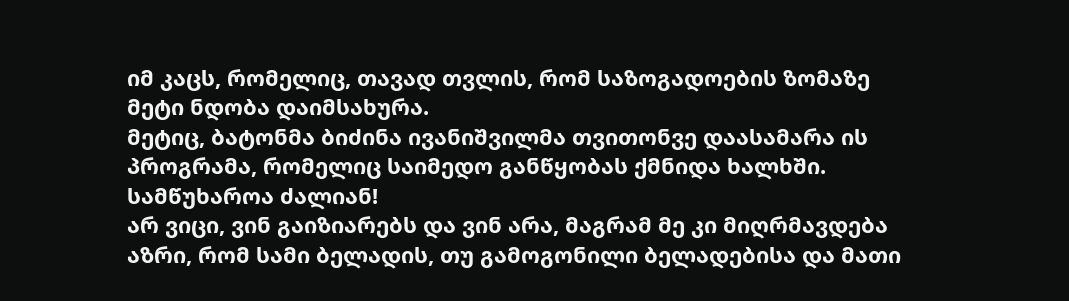იმ კაცს, რომელიც, თავად თვლის, რომ საზოგადოების ზომაზე მეტი ნდობა დაიმსახურა.
მეტიც, ბატონმა ბიძინა ივანიშვილმა თვითონვე დაასამარა ის პროგრამა, რომელიც საიმედო განწყობას ქმნიდა ხალხში. სამწუხაროა ძალიან!
არ ვიცი, ვინ გაიზიარებს და ვინ არა, მაგრამ მე კი მიღრმავდება აზრი, რომ სამი ბელადის, თუ გამოგონილი ბელადებისა და მათი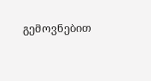გემოვნებით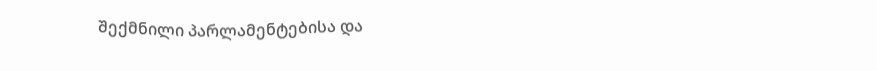შექმნილი პარლამენტებისა და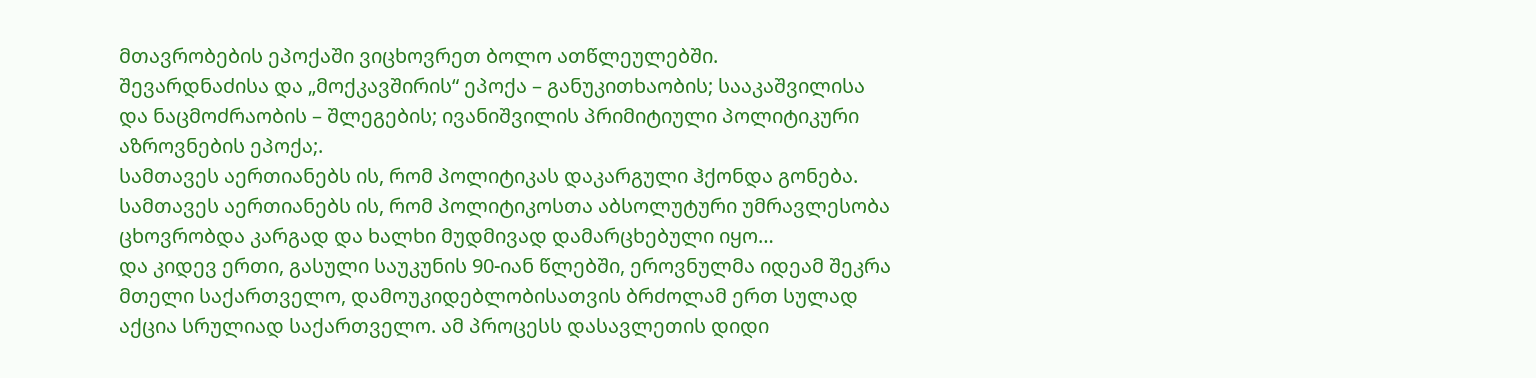მთავრობების ეპოქაში ვიცხოვრეთ ბოლო ათწლეულებში.
შევარდნაძისა და „მოქკავშირის“ ეპოქა – განუკითხაობის; სააკაშვილისა და ნაცმოძრაობის – შლეგების; ივანიშვილის პრიმიტიული პოლიტიკური აზროვნების ეპოქა;.
სამთავეს აერთიანებს ის, რომ პოლიტიკას დაკარგული ჰქონდა გონება. სამთავეს აერთიანებს ის, რომ პოლიტიკოსთა აბსოლუტური უმრავლესობა ცხოვრობდა კარგად და ხალხი მუდმივად დამარცხებული იყო…
და კიდევ ერთი, გასული საუკუნის 90-იან წლებში, ეროვნულმა იდეამ შეკრა მთელი საქართველო, დამოუკიდებლობისათვის ბრძოლამ ერთ სულად აქცია სრულიად საქართველო. ამ პროცესს დასავლეთის დიდი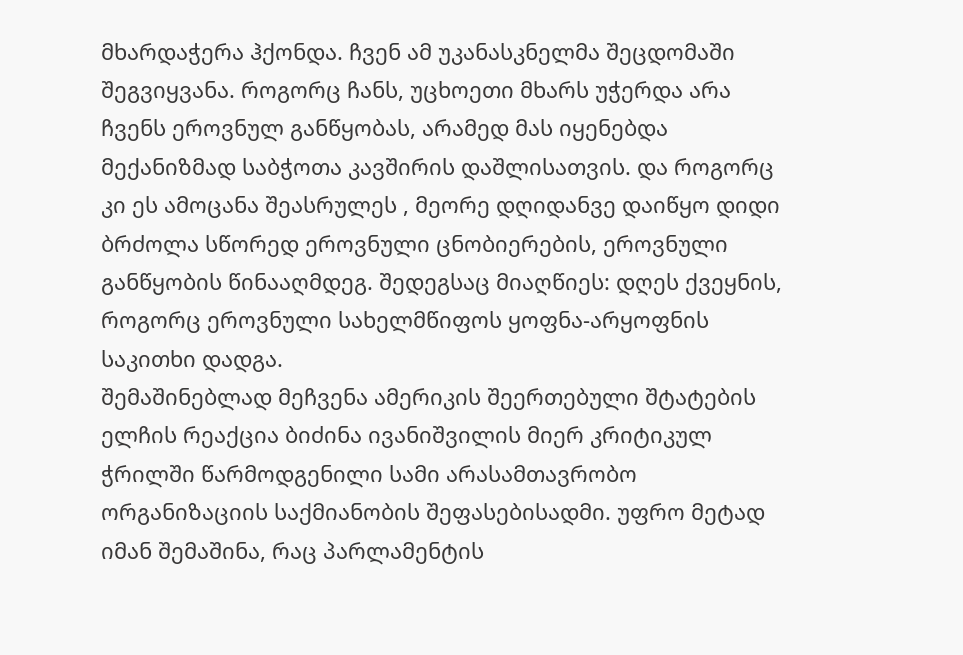მხარდაჭერა ჰქონდა. ჩვენ ამ უკანასკნელმა შეცდომაში შეგვიყვანა. როგორც ჩანს, უცხოეთი მხარს უჭერდა არა ჩვენს ეროვნულ განწყობას, არამედ მას იყენებდა მექანიზმად საბჭოთა კავშირის დაშლისათვის. და როგორც კი ეს ამოცანა შეასრულეს , მეორე დღიდანვე დაიწყო დიდი ბრძოლა სწორედ ეროვნული ცნობიერების, ეროვნული განწყობის წინააღმდეგ. შედეგსაც მიაღწიეს: დღეს ქვეყნის, როგორც ეროვნული სახელმწიფოს ყოფნა-არყოფნის საკითხი დადგა.
შემაშინებლად მეჩვენა ამერიკის შეერთებული შტატების ელჩის რეაქცია ბიძინა ივანიშვილის მიერ კრიტიკულ ჭრილში წარმოდგენილი სამი არასამთავრობო ორგანიზაციის საქმიანობის შეფასებისადმი. უფრო მეტად იმან შემაშინა, რაც პარლამენტის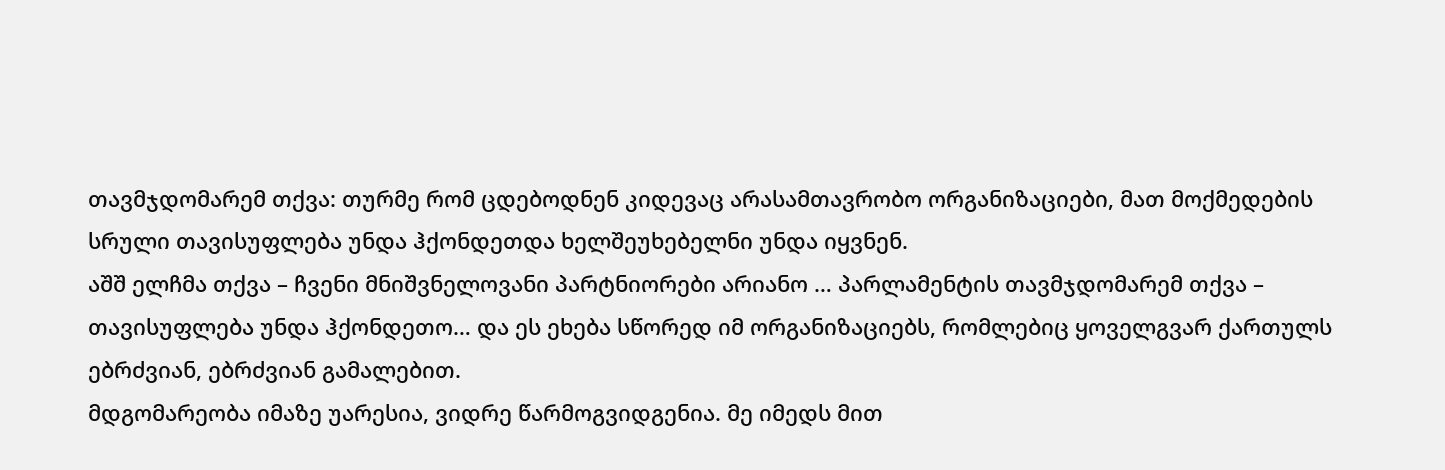თავმჯდომარემ თქვა: თურმე რომ ცდებოდნენ კიდევაც არასამთავრობო ორგანიზაციები, მათ მოქმედების სრული თავისუფლება უნდა ჰქონდეთდა ხელშეუხებელნი უნდა იყვნენ.
აშშ ელჩმა თქვა – ჩვენი მნიშვნელოვანი პარტნიორები არიანო … პარლამენტის თავმჯდომარემ თქვა – თავისუფლება უნდა ჰქონდეთო… და ეს ეხება სწორედ იმ ორგანიზაციებს, რომლებიც ყოველგვარ ქართულს ებრძვიან, ებრძვიან გამალებით.
მდგომარეობა იმაზე უარესია, ვიდრე წარმოგვიდგენია. მე იმედს მით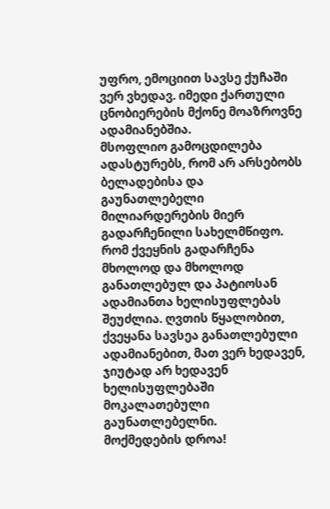უფრო, ემოციით სავსე ქუჩაში ვერ ვხედავ. იმედი ქართული ცნობიერების მქონე მოაზროვნე ადამიანებშია.
მსოფლიო გამოცდილება ადასტურებს, რომ არ არსებობს ბელადებისა და გაუნათლებელი მილიარდერების მიერ გადარჩენილი სახელმწიფო. რომ ქვეყნის გადარჩენა მხოლოდ და მხოლოდ განათლებულ და პატიოსან ადამიანთა ხელისუფლებას შეუძლია. ღვთის წყალობით, ქვეყანა სავსეა განათლებული ადამიანებით, მათ ვერ ხედავენ, ჯიუტად არ ხედავენ ხელისუფლებაში მოკალათებული გაუნათლებელნი.
მოქმედების დროა!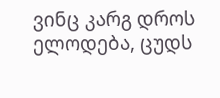ვინც კარგ დროს ელოდება, ცუდს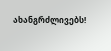ახანგრძლივებს!